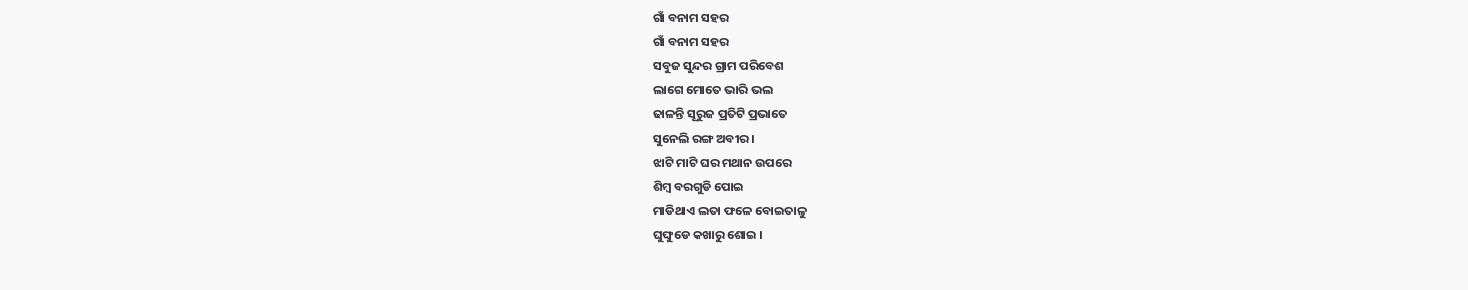ଗାଁ ବନାମ ସହର
ଗାଁ ବନାମ ସହର
ସବୁଜ ସୁନ୍ଦର ଗ୍ରାମ ପରିବେଶ
ଲାଗେ ମୋତେ ଭାରି ଭଲ
ଢାଳନ୍ତି ସୂରୁଜ ପ୍ରତିଟି ପ୍ରଭାତେ
ସୁନେଲି ରଙ୍ଗ ଅବୀର ।
ଝାଟି ମାଟି ଘର ମଥାନ ଉପରେ
ଶିମ୍ବ ବରଗୁଡି ପୋଇ
ମାଡିଥାଏ ଲତା ଫଳେ ବୋଇତାଳୁ
ଘୁଙ୍ଘୁଡେ କଖାରୁ ଶୋଇ ।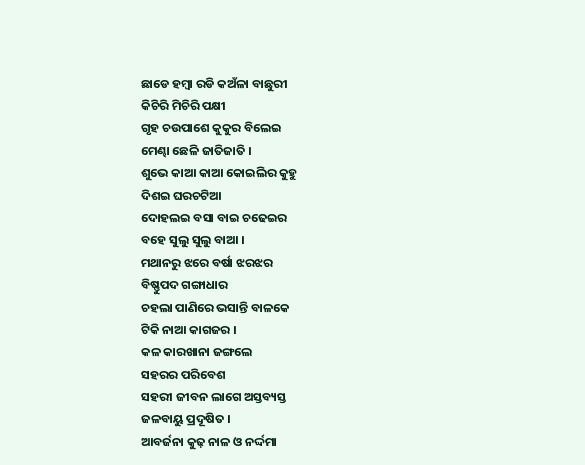ଛାଡେ ହମ୍ବା ରଡି କଅଁଳା ବାଛୁରୀ
କିଚିରି ମିଚିରି ପକ୍ଷୀ
ଗୃହ ଚଉପାଶେ କୁକୁର ବିଲେଇ
ମେଣ୍ଢା ଛେଳି ଜାତିଜାତି ।
ଶୁଭେ କାଆ କାଆ କୋଇଲିର କୁହୁ
ଦିଶଇ ଘରଚଟିଆ
ଦୋହଲଇ ବସା ବାଇ ଚଢେଇର
ବହେ ସୁଲୁ ସୁଲୁ ବାଆ ।
ମଥାନରୁ ଝରେ ବର୍ଷା ଝରଝର
ବିଷ୍ଣୁପଦ ଗଙ୍ଗାଧାର
ଚହଲା ପାଣିରେ ଭସାନ୍ତି ବାଳକେ
ଟିକି ନାଆ କାଗଜର ।
କଳ କାରଖାନା ଜଙ୍ଗଲେ
ସହରର ପରିବେଶ
ସହରୀ ଜୀବନ ଲାଗେ ଅସ୍ତବ୍ୟସ୍ତ
ଜଳବାୟୁ ପ୍ରଦୂଷିତ ।
ଆବର୍ଜନା କୁଢ଼ ନାଳ ଓ ନର୍ଦ୍ଦମା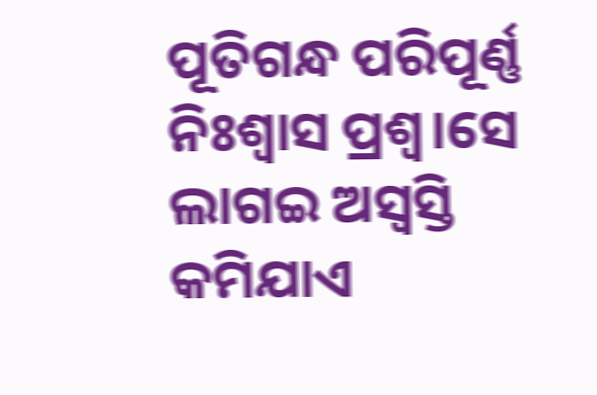ପୂତିଗନ୍ଧ ପରିପୂର୍ଣ୍ଣ
ନିଃଶ୍ୱାସ ପ୍ରଶ୍ୱ।ସେ ଲାଗଇ ଅସ୍ୱସ୍ତି
କମିଯାଏ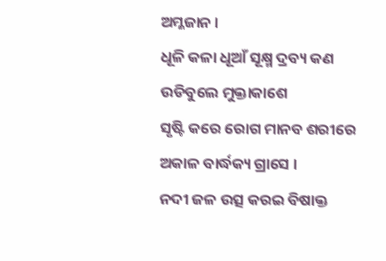ଅମ୍ଳଜାନ ।
ଧୂଳି କଳା ଧୂଆଁ ସୂକ୍ଷ୍ମ ଦ୍ରବ୍ୟ କଣ
ଉଡିବୁଲେ ମୁକ୍ତାକାଶେ
ସୃଷ୍ଟି କରେ ରୋଗ ମାନବ ଶରୀରେ
ଅକାଳ ବାର୍ଦ୍ଧକ୍ୟ ଗ୍ରାସେ ।
ନଦୀ ଜଳ ଉତ୍ସ କରଇ ବିଷାକ୍ତ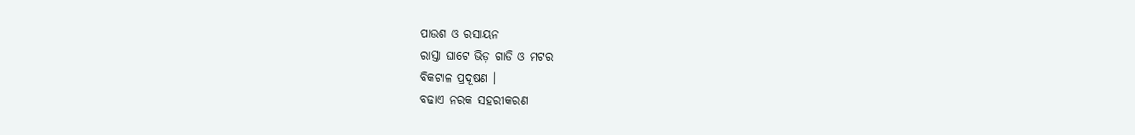ପାଉଶ ଓ ରସାୟନ
ରାସ୍ତା ଘାଟେ ଭିଡ଼ ଗାଡି ଓ ମଟର
ବିକଟାଳ ପ୍ରଦୂଷଣ ।
ବଢାଏ ନରକ ସହରୀକରଣ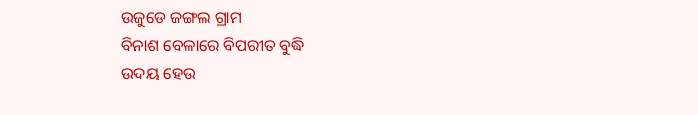ଉଜୁଡେ ଜଙ୍ଗଲ ଗ୍ରାମ
ବିନାଶ ବେଳାରେ ବିପରୀତ ବୁଦ୍ଧି
ଉଦୟ ହେଉ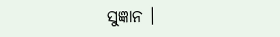ସୁଜ୍ଞାନ ।